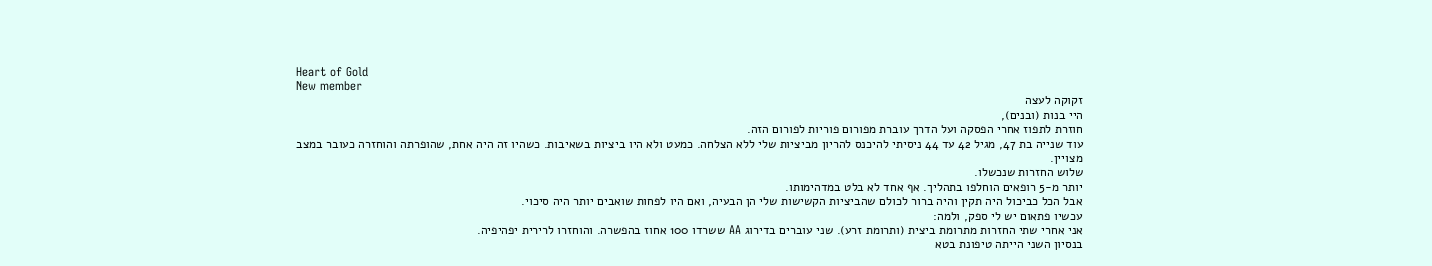Heart of Gold
New member
זקוקה לעצה
היי בנות (ובנים),
חוזרת לתפוז אחרי הפסקה ועל הדרך עוברת מפורום פוריות לפורום הזה.
עוד שנייה בת 47, מגיל 42 עד 44 ניסיתי להיכנס להריון מביציות שלי ללא הצלחה. כמעט ולא היו ביציות בשאיבות. כשהיו זה היה אחת, שהופרתה והוחזרה כעובר במצב מצויין.
שלוש החזרות שנכשלו.
יותר מ-5 רופאים הוחלפו בתהליך. אף אחד לא בלט במדהימותו.
אבל הכל כביכול היה תקין והיה ברור לכולם שהביציות הקשישות שלי הן הבעיה, ואם היו לפחות שואבים יותר היה סיכוי.
עכשיו פתאום יש לי ספק, ולמה:
אני אחרי שתי החזרות מתרומת ביצית (ותרומת זרע). שני עוברים בדירוג AA ששרדו 100 אחוז בהפשרה. והוחזרו לרירית יפהיפיה.
בנסיון השני הייתה טיפונת בטא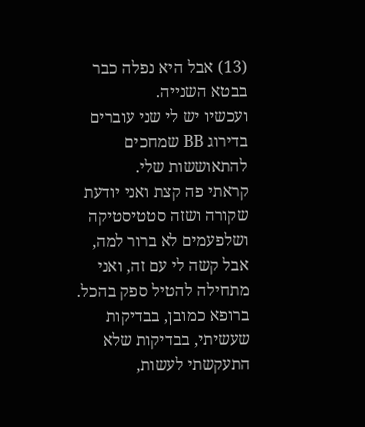(13) אבל היא נפלה כבר בבטא השנייה.
ועכשיו יש לי שני עוברים בדירוג BB שמחכים להתאוששות שלי.
קראתי פה קצת ואני יודעת שקורה ושזה סטטיסטיקה ושלפעמים לא ברור למה, אבל קשה לי עם זה, ואני מתחילה להטיל ספק בהכל. ברופא כמובן, בבדיקות שעשיתי, בבדיקות שלא התעקשתי לעשות,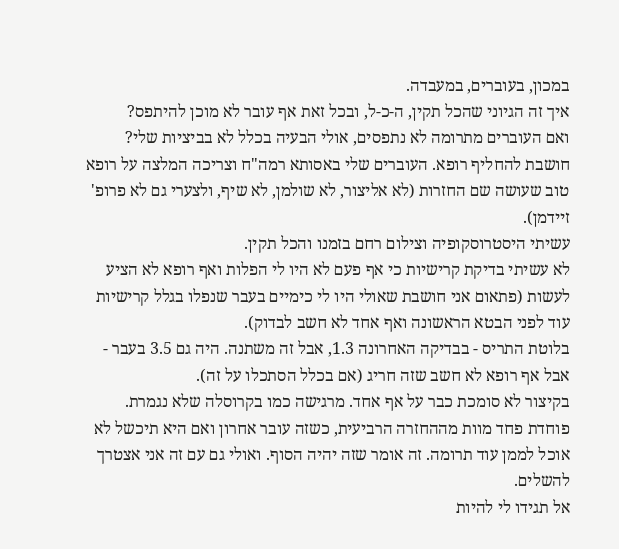במכון, בעוברים, במעבדה.
איך זה הגיוני שהכל תקין, ה-כ-ל, ובכל זאת אף עובר לא מוכן להיתפס?
ואם העוברים מתרומה לא נתפסים, אולי הבעיה בכלל לא בביציות שלי?
חושבת להחליף רופא. העוברים שלי באסותא רמה"ח וצריכה המלצה על רופא טוב שעושה שם החזרות (לא אליצור, לא שולמן, לא שיף, ולצערי גם לא פרופ' זיידמן).
עשיתי היסטרוסקופיה וצילום רחם בזמנו והכל תקין.
לא עשיתי בדיקת קרישיות כי אף פעם לא היו לי הפלות ואף רופא לא הציע לעשות (פתאום אני חושבת שאולי היו לי כימיים בעבר שנפלו בגלל קרישיות עוד לפני הבטא הראשונה ואף אחד לא חשב לבדוק).
בלוטת התריס - בבדיקה האחרונה 1.3, אבל זה משתנה. היה גם 3.5 בעבר - אבל אף רופא לא חשב שזה חריג (אם בכלל הסתכלו על זה).
בקיצור לא סומכת כבר על אף אחד. מרגישה כמו בקרוסלה שלא נגמרת.
פוחדת פחד מוות מההחזרה הרביעית, כשזה עובר אחרון ואם היא תיכשל לא אוכל לממן עוד תרומה. זה אומר שזה יהיה הסוף. ואולי גם עם זה אני אצטרך להשלים.
אל תגידו לי להיות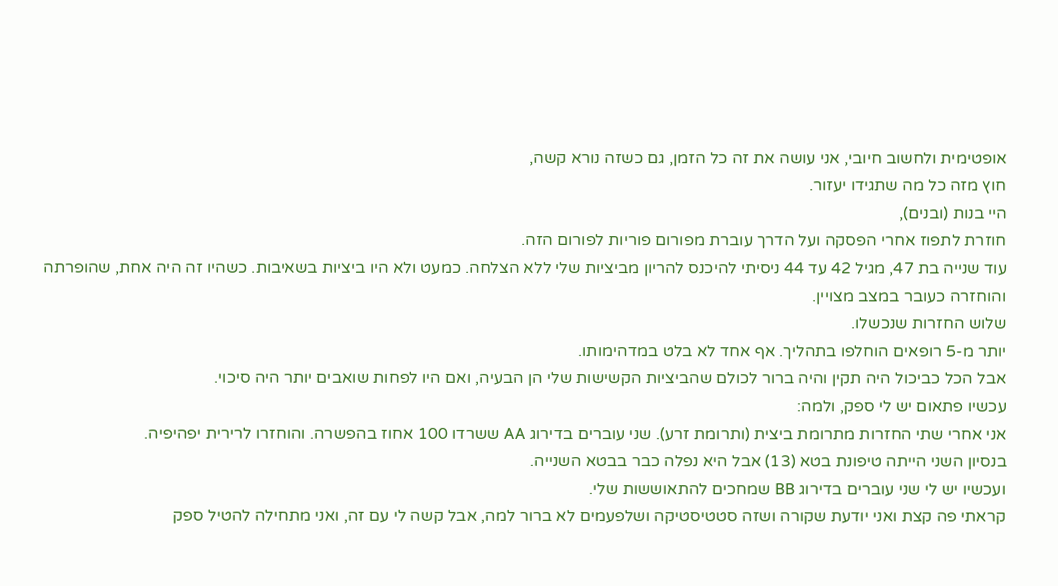אופטימית ולחשוב חיובי, אני עושה את זה כל הזמן, גם כשזה נורא קשה,
חוץ מזה כל מה שתגידו יעזור.
היי בנות (ובנים),
חוזרת לתפוז אחרי הפסקה ועל הדרך עוברת מפורום פוריות לפורום הזה.
עוד שנייה בת 47, מגיל 42 עד 44 ניסיתי להיכנס להריון מביציות שלי ללא הצלחה. כמעט ולא היו ביציות בשאיבות. כשהיו זה היה אחת, שהופרתה והוחזרה כעובר במצב מצויין.
שלוש החזרות שנכשלו.
יותר מ-5 רופאים הוחלפו בתהליך. אף אחד לא בלט במדהימותו.
אבל הכל כביכול היה תקין והיה ברור לכולם שהביציות הקשישות שלי הן הבעיה, ואם היו לפחות שואבים יותר היה סיכוי.
עכשיו פתאום יש לי ספק, ולמה:
אני אחרי שתי החזרות מתרומת ביצית (ותרומת זרע). שני עוברים בדירוג AA ששרדו 100 אחוז בהפשרה. והוחזרו לרירית יפהיפיה.
בנסיון השני הייתה טיפונת בטא (13) אבל היא נפלה כבר בבטא השנייה.
ועכשיו יש לי שני עוברים בדירוג BB שמחכים להתאוששות שלי.
קראתי פה קצת ואני יודעת שקורה ושזה סטטיסטיקה ושלפעמים לא ברור למה, אבל קשה לי עם זה, ואני מתחילה להטיל ספק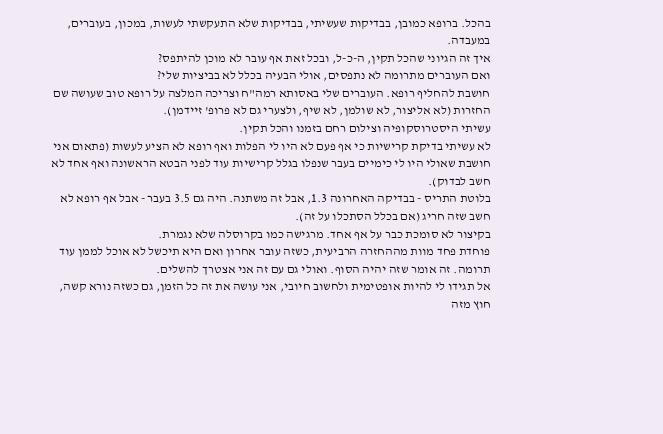בהכל. ברופא כמובן, בבדיקות שעשיתי, בבדיקות שלא התעקשתי לעשות, במכון, בעוברים, במעבדה.
איך זה הגיוני שהכל תקין, ה-כ-ל, ובכל זאת אף עובר לא מוכן להיתפס?
ואם העוברים מתרומה לא נתפסים, אולי הבעיה בכלל לא בביציות שלי?
חושבת להחליף רופא. העוברים שלי באסותא רמה"ח וצריכה המלצה על רופא טוב שעושה שם החזרות (לא אליצור, לא שולמן, לא שיף, ולצערי גם לא פרופ' זיידמן).
עשיתי היסטרוסקופיה וצילום רחם בזמנו והכל תקין.
לא עשיתי בדיקת קרישיות כי אף פעם לא היו לי הפלות ואף רופא לא הציע לעשות (פתאום אני חושבת שאולי היו לי כימיים בעבר שנפלו בגלל קרישיות עוד לפני הבטא הראשונה ואף אחד לא חשב לבדוק).
בלוטת התריס - בבדיקה האחרונה 1.3, אבל זה משתנה. היה גם 3.5 בעבר - אבל אף רופא לא חשב שזה חריג (אם בכלל הסתכלו על זה).
בקיצור לא סומכת כבר על אף אחד. מרגישה כמו בקרוסלה שלא נגמרת.
פוחדת פחד מוות מההחזרה הרביעית, כשזה עובר אחרון ואם היא תיכשל לא אוכל לממן עוד תרומה. זה אומר שזה יהיה הסוף. ואולי גם עם זה אני אצטרך להשלים.
אל תגידו לי להיות אופטימית ולחשוב חיובי, אני עושה את זה כל הזמן, גם כשזה נורא קשה,
חוץ מזה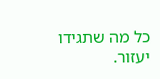כל מה שתגידו יעזור.